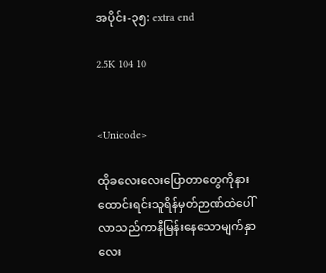အပိုင်း-၃၅: extra end

2.5K 104 10


<Unicode>

ထိုခလေးလေးပြောတာတွေကိုနားထောင်းရင်းသူရိန်မှတ်ဉာဏ်ထဲပေါ်လာသည်ကာနီမြန်းနေသောမျက်နှာလေး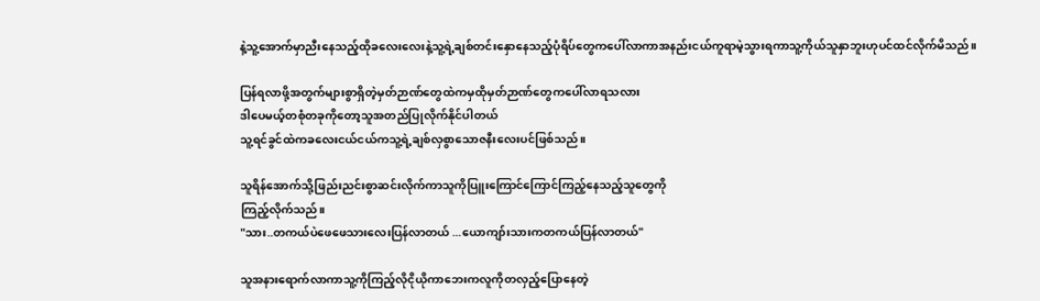နဲ့သူ့အောက်မှာညီးနေသည့်ထိုခလေးလေးနဲ့သူ့ရဲ့ချစ်တင်းနှောနေသည့်ပုံရိပ်တွေကပေါ်လာကာအနည်းငယ်ကူရာမဲ့သွားရကာသူ့ကိုယ်သူနှာဘူးဟုပင်ထင်လိုက်မိသည်။

ပြန်ရလာဖို့အတွက်များစွာရှိတဲ့မှတ်ဉာဏ်တွေထဲကမှထိုမှတ်ဉာဏ်တွေကပေါ်လာရသလား
ဒါပေမယ့်တစုံတခုကိုတော့သူအတည်ပြုလိုက်နိုင်ပါတယ်
သူ့ရင်ခွင်ထဲကခလေးငယ်ငယ်ကသူ့ရဲ့ချစ်လှစွာသောဇနီးလေးပင်ဖြစ်သည်။

သူရိန်အောက်သို့ဖြည်းညင်းစွာဆင်းလိုက်ကာသူကို‌ပြူးကြောင်ကြောင်ကြည့်နေသည့်သူတွေကို
ကြည့်လိုက်သည်။
"သား..တကယ်ပဲဖေဖေသားလေးပြန်လာတယ် ...ယောကျာ်းသားကတကယ်ပြန်လာတယ်"

သူအနားရောက်လာကာသူ့ကိုကြည့်လိုငိုယိုကာဘေးကလူကိုတလှည့်ပြောနေတဲ့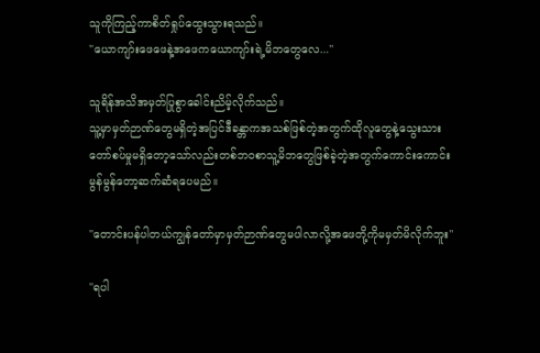သူကိုကြည့်ကာစိတ်ရှုပ်ထွေးသွားရသည်။
"ယောကျာ်းဖေဖေနဲ့အဖေကယောကျာ်းရဲ့မိဘတွေလေ..."

သူရိန်အသိအမှတ်ပြုစွာခေါင်းညိမ့်လိုက်သည်။
သူ့မှာမှတ်ဉာဏ်တွေမရှိတဲ့အပြင်ဒီခန္တာကအသစ်ဖြစ်တဲ့အတွက်ထိုလူ‌တွေနဲ့သွေးသားတော်စပ်မှုမရှိတော့သော်လည်းတစ်ဘဝစာသူ့မိဘတွေဖြစ်ခဲ့တဲ့အတွက်ကောင်းကောင်းမွန်မွန်တော့ဆက်ဆံရပေမည်။

"တောင်းပန်ပါတယ်ကျွန်တော်မှာမှတ်ဉာဏ်တွေမပါလာလို့အဖေတို့ကိုမမှတ်မိလိုက်ဘူး"

"ရပါ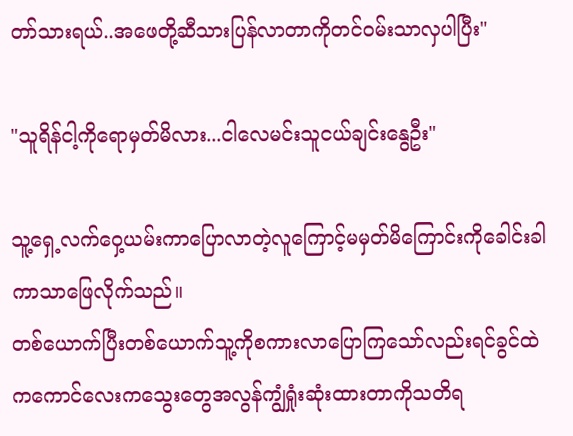တာ်သားရယ်..အဖေတို့ဆီသားပြန်လာတာကိုတင်ဝမ်းသာလှပါပြီး"

"သူရိန်ငါ့ကိုရောမှတ်မိလား...ငါလေမင်းသူငယ်ချင်းနွေဦး"

သူ့ရှေ့လက်ဝှေ့ယမ်းကာပြောလာတဲ့လူကြောင့်မမှတ်မိကြောင်းကိုခေါင်းခါကာသာဖြေလိုက်သည်။
တစ်ယောက်ပြီးတစ်ယောက်သူ့ကိုစကားလာပြောကြသော်လည်းရင်ခွင်ထဲကကောင်လေးကသွေးတွေအလွန်ကျွံရှုံးဆုံးထားတာကိုသတိရ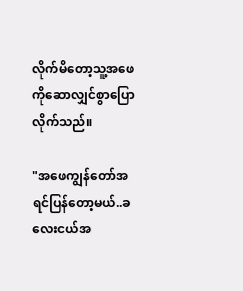လိုက်မိတော့သူ့အဖေကိုဆောလျှင်စွာပြောလိုက်သည်။

"အဖေကျွန်တော်အရင်ပြန်တော့မယ်..ခလေးငယ်အ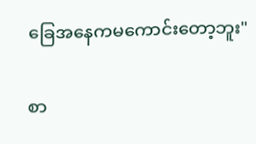ခြေအနေကမကောင်းတော့ဘူး"

စာ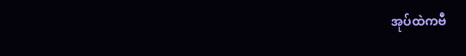အုပ်ထဲကဗီ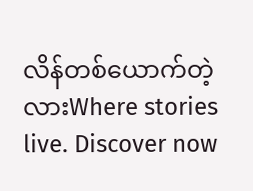လိန်တစ်ယောက်တဲ့လားWhere stories live. Discover now